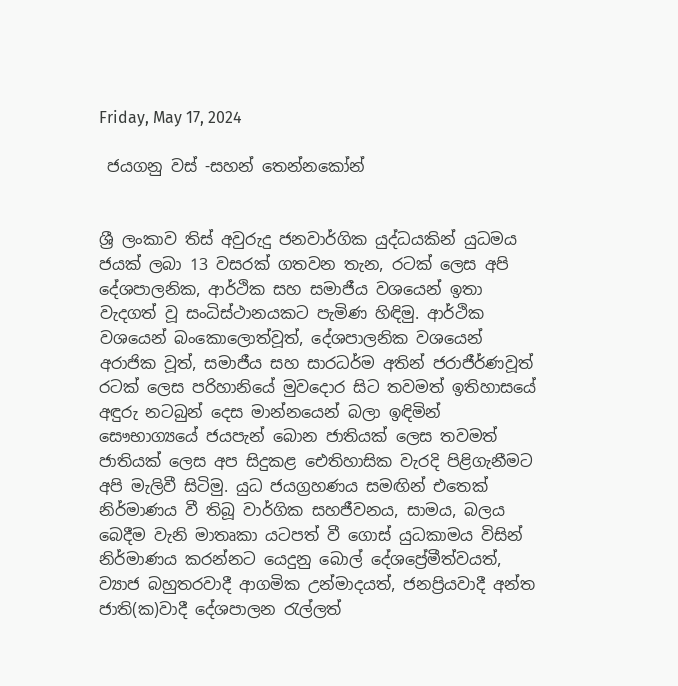Friday, May 17, 2024

 ජයගනු වස් -සහන් තෙන්නකෝන්


ශ්‍රී ලංකාව තිස්‌ අවුරුදු ජනවාර්ගික යුද්ධයකින් යුධමය ජයක් ලබා 13 වසරක් ගතවන තැන, රටක් ලෙස අපි දේශපාලනික, ආර්ථික සහ සමාජීය වශයෙන් ඉතා වැදගත් වූ සංධිස්ථානයකට පැමිණ හිඳිමු. ආර්ථික වශයෙන් බංකොලොත්වූත්, දේශපාලනික වශයෙන් අරාජික වූත්, සමාජීය සහ සාරධර්ම අතින් ජරාජීර්ණවූත් රටක් ලෙස පරිහානියේ මුවදොර සිට තවමත් ඉතිහාසයේ අඳුරු නටබුන් දෙස මාන්නයෙන් බලා ඉඳිමින් සෞභාග්‍යයේ ජයපැන් බොන ජාතියක් ලෙස තවමත් ජාතියක් ලෙස අප සිදුකළ ඓතිහාසික වැරදි පිළිගැනීමට අපි මැලිවී සිටිමු. යුධ ජයග්‍රහණය සමඟින් එතෙක් නිර්මාණය වී තිබූ වාර්ගික සහජීවනය, සාමය, බලය බෙදීම වැනි මාතෘකා යටපත් වී ගොස් යුධකාමය විසින් නිර්මාණය කරන්නට යෙදුනු බොල් දේශප්‍රේමීත්වයත්, ව්‍යාජ බහුතරවාදී ආගමික උන්මාදයත්, ජනප්‍රියවාදී අන්ත ජාති(ක)වාදී දේශපාලන රැල්ලත්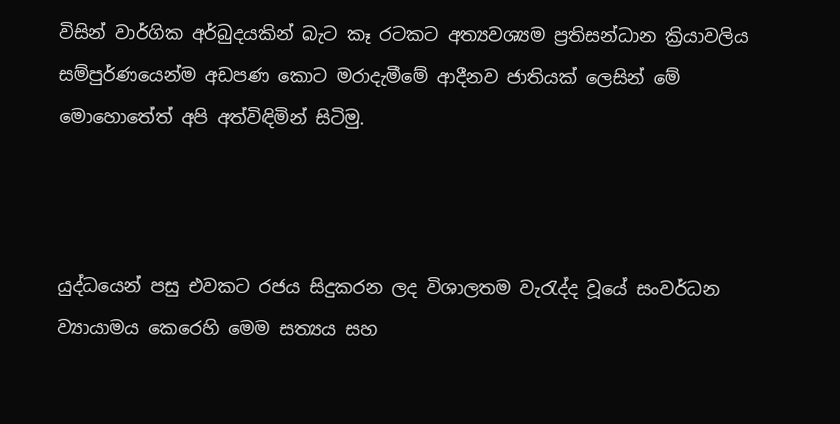විසින් වාර්ගික අර්බුදයකින් බැට කෑ රටකට අත්‍යවශ්‍යම ප්‍රතිසන්ධාන ක්‍රියාවලිය සම්පුර්ණයෙන්ම අඩපණ කොට මරාදැමීමේ ආදීනව ජාතියක් ලෙසින් මේ මොහොතේත් අපි අත්විඳිමින් සිටිමු.



යුද්ධයෙන් පසු එවකට රජය සිදුකරන ලද විශාලතම වැරැද්ද වූයේ සංවර්ධන ව්‍යායාමය කෙරෙහි මෙම සත්‍යය සහ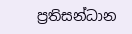ප්‍රතිසන්ධාන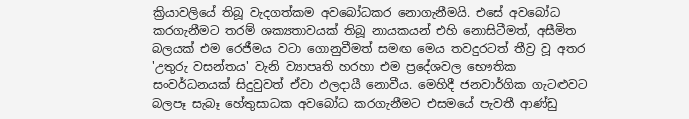ක්‍රියාවලියේ තිබූ වැදගත්කම අවබෝධකර නොගැනීමයි. එසේ අවබෝධ කරගැනීමට තරම් ශක්‍යතාවයක් තිබූ නායකයන් එහි නොසිටීමත්, අසීමිත බලයක් එම රෙජීමය වටා ගොනුවීමත් සමඟ මෙය තවදුරටත් තීව්‍ර වූ අතර 'උතුරු වසන්තය' වැනි ව්‍යාපෘති හරහා එම ප්‍රදේශවල භෞතික සංවර්ධනයක්‌ සිදුවුවත් ඒවා ඵලදායී නොවීය. මෙහිදී ජනවාර්ගික ගැටළුවට බලපෑ සැබෑ හේතුසාධක අවබෝධ කරගැනීමට එසමයේ පැවතී ආණ්ඩු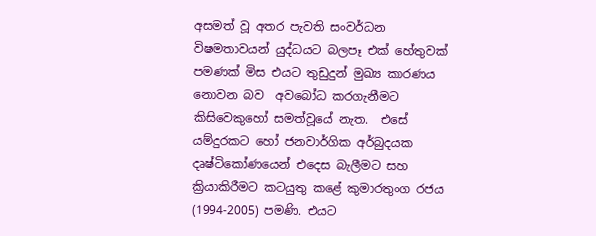අසමත් වූ අතර පැවති සංවර්ධන විෂමතාවයන් යුද්ධයට බලපෑ එක් හේතුවක් පමණක් මිස එයට තුඩුදුන් මුඛ්‍ය කාරණය නොවන බව  අවබෝධ කරගැනීමට කිසිවෙකුහෝ සමත්වූයේ නැත.  එසේ යම්දුරකට හෝ ජනවාර්ගික අර්බුදයක දෘෂ්ටිකෝණයෙන් එදෙස බැලීමට සහ ක්‍රියාකිරීමට කටයුතු කළේ කුමාරතුංග රජය (1994-2005) පමණි. එයට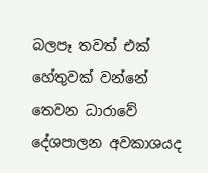බලපෑ තවත් එක් හේතුවක්‌ වන්නේ තෙවන ධාරාවේ දේශපාලන අවකාශයද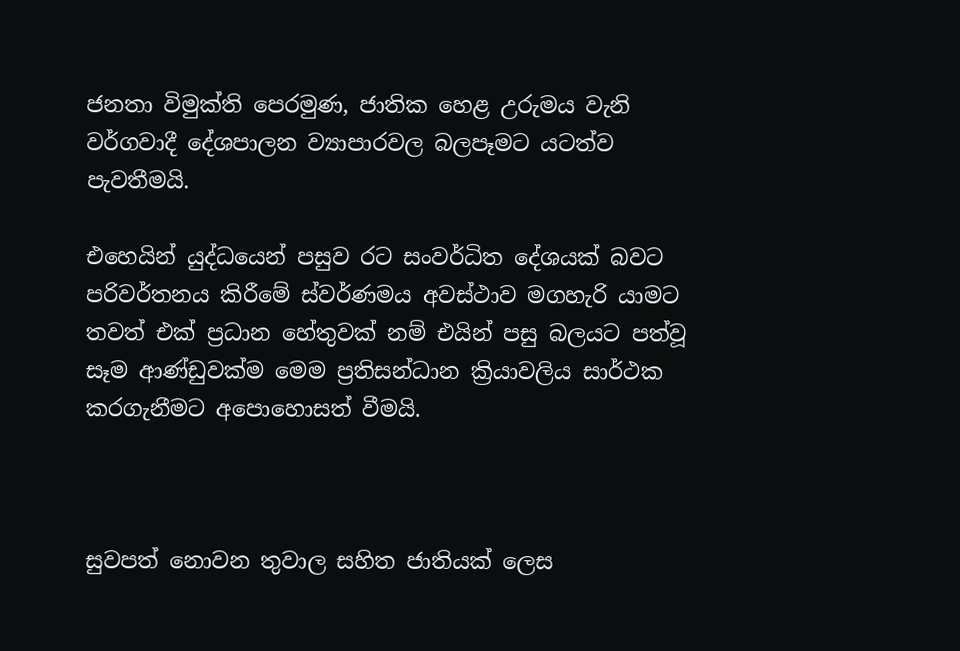ජනතා විමුක්ති පෙරමුණ, ජාතික හෙළ උරුමය වැනි වර්ගවාදී දේශපාලන ව්‍යාපාරවල බලපෑමට යටත්ව පැවතීමයි.

එහෙයින් යුද්ධයෙන් පසුව රට සංවර්ධිත දේශයක්‌ බවට පරිවර්තනය කිරීමේ ස්වර්ණමය අවස්ථාව මගහැරි යාමට තවත් එක් ප්‍රධාන හේතුවක් නම් එයින් පසු බලයට පත්වූ සෑම ආණ්ඩුවක්ම මෙම ප්‍රතිසන්ධාන ක්‍රියාවලිය සාර්ථක කරගැනීමට අපොහොසත් වීමයි.



සුවපත් නොවන තුවාල සහිත ජාතියක් ලෙස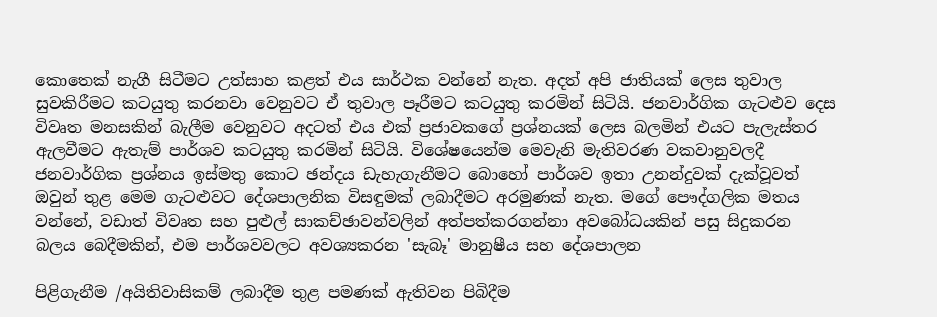කොතෙක් නැගී සිටීමට උත්සාහ කළත් එය සාර්ථක වන්නේ නැත. අදත් අපි ජාතියක් ලෙස තුවාල සුවකිරීමට කටයුතු කරනවා වෙනුවට ඒ තුවාල පෑරීමට කටයුතු කරමින් සිටියි. ජනවාර්ගික ගැටළුව දෙස විවෘත මනසකින් බැලීම වෙනුවට අදටත් එය එක් ප්‍රජාවකගේ ප්‍රශ්නයක් ලෙස බලමින් එයට පැලැස්තර ඇලවීමට ඇතැම් පාර්ශව කටයුතු කරමින් සිටියි. විශේෂයෙන්ම මෙවැනි මැතිවරණ වකවානුවලදී ජනවාර්ගික ප්‍රශ්නය ඉස්මතු කොට ඡන්දය ඩැහැගැනීමට බොහෝ පාර්ශව ඉතා උනන්දුවක් දැක්වූවත් ඔවුන් තුළ මෙම ගැටළුවට දේශපාලනික විසඳුමක් ලබාදීමට අරමුණක් නැත. මගේ පෞද්ගලික මතය වන්නේ, වඩාත් විවෘත සහ පුළුල් සාකච්ඡාවන්වලින් අත්පත්කරගන්නා අවබෝධයකින් පසු සිදුකරන බලය බෙදීමකින්, එම පාර්ශවවලට අවශ්‍යකරන 'සැබෑ' මානුෂීය සහ දේශපාලන

පිළිගැනීම /අයිතිවාසිකම් ලබාදීම තුළ පමණක් ඇතිවන පිබිදීම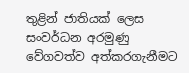තුළින් ජාතියක් ලෙස සංවර්ධන අරමුණු වේගවත්ව අත්කරගැනීමට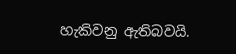හැකිවනු ඇතිබවයි.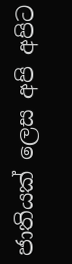ජාතියක් ලෙස අපි අපිට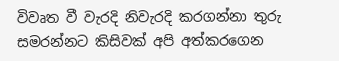විවෘත වී වැරදි නිවැරදි කරගන්නා තුරු සමරන්නට කිසිවක් අපි අත්කරගෙන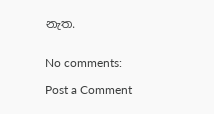නැත.


No comments:

Post a Comment